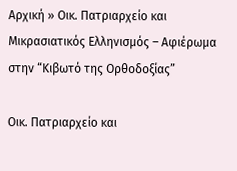Αρχική » Οικ. Πατριαρχείο και Μικρασιατικός Ελληνισμός – Αφιέρωμα στην “Κιβωτό της Ορθοδοξίας”

Οικ. Πατριαρχείο και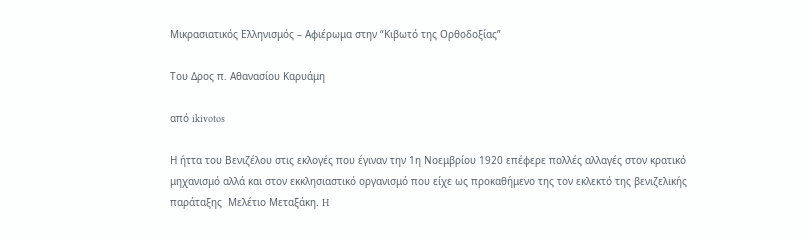Μικρασιατικός Ελληνισμός – Αφιέρωμα στην “Κιβωτό της Ορθοδοξίας”

Του Δρος π. Αθανασίου Καρυάμη

από ikivotos

Η ήττα του Βενιζέλου στις εκλογές που έγιναν την 1η Νοεμβρίου 1920 επέφερε πολλές αλλαγές στον κρατικό μηχανισμό αλλά και στον εκκλησιαστικό οργανισμό που είχε ως προκαθήμενο της τον εκλεκτό της βενιζελικής παράταξης  Μελέτιο Μεταξάκη. H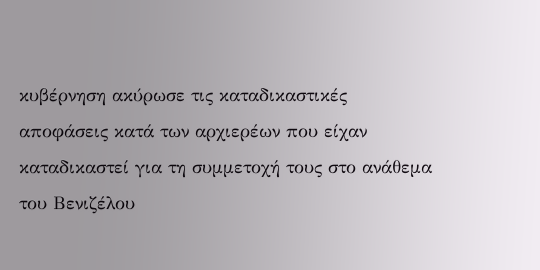κυβέρνηση ακύρωσε τις καταδικαστικές αποφάσεις κατά των αρχιερέων που είχαν καταδικαστεί για τη συμμετοχή τους στο ανάθεμα του Βενιζέλου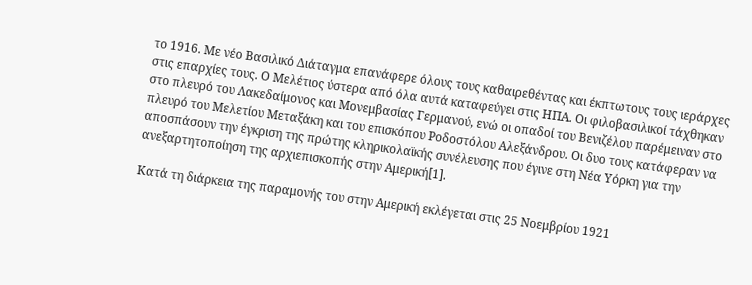το 1916. Με νέο Βασιλικό Διάταγμα επανάφερε όλους τους καθαιρεθέντας και έκπτωτους τους ιεράρχες στις επαρχίες τους. Ο Μελέτιος ύστερα από όλα αυτά καταφεύγει στις ΗΠΑ. Οι φιλοβασιλικοί τάχθηκαν στο πλευρό του Λακεδαίμονος και Μονεμβασίας Γερμανού, ενώ οι οπαδοί του Βενιζέλου παρέμειναν στο πλευρό του Μελετίου Μεταξάκη και του επισκόπου Ροδοστόλου Αλεξάνδρου. Οι δυο τους κατάφεραν να αποσπάσουν την έγκριση της πρώτης κληρικολαϊκής συνέλευσης που έγινε στη Νέα Υόρκη για την ανεξαρτητοποίηση της αρχιεπισκοπής στην Αμερική[1].

Κατά τη διάρκεια της παραμονής του στην Αμερική εκλέγεται στις 25 Νοεμβρίου 1921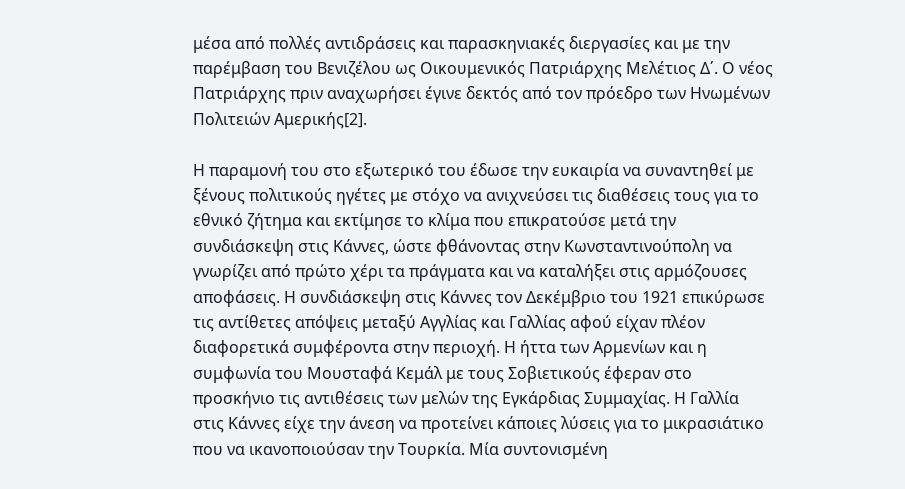μέσα από πολλές αντιδράσεις και παρασκηνιακές διεργασίες και με την παρέμβαση του Βενιζέλου ως Οικουμενικός Πατριάρχης Μελέτιος Δ΄. Ο νέος Πατριάρχης πριν αναχωρήσει έγινε δεκτός από τον πρόεδρο των Ηνωμένων Πολιτειών Αμερικής[2].

Η παραμονή του στο εξωτερικό του έδωσε την ευκαιρία να συναντηθεί με ξένους πολιτικούς ηγέτες με στόχο να ανιχνεύσει τις διαθέσεις τους για το εθνικό ζήτημα και εκτίμησε το κλίμα που επικρατούσε μετά την συνδιάσκεψη στις Κάννες, ώστε φθάνοντας στην Κωνσταντινούπολη να γνωρίζει από πρώτο χέρι τα πράγματα και να καταλήξει στις αρμόζουσες αποφάσεις. Η συνδιάσκεψη στις Κάννες τον Δεκέμβριο του 1921 επικύρωσε τις αντίθετες απόψεις μεταξύ Αγγλίας και Γαλλίας αφού είχαν πλέον διαφορετικά συμφέροντα στην περιοχή. Η ήττα των Αρμενίων και η συμφωνία του Μουσταφά Κεμάλ με τους Σοβιετικούς έφεραν στο προσκήνιο τις αντιθέσεις των μελών της Εγκάρδιας Συμμαχίας. Η Γαλλία στις Κάννες είχε την άνεση να προτείνει κάποιες λύσεις για το μικρασιάτικο που να ικανοποιούσαν την Τουρκία. Μία συντονισμένη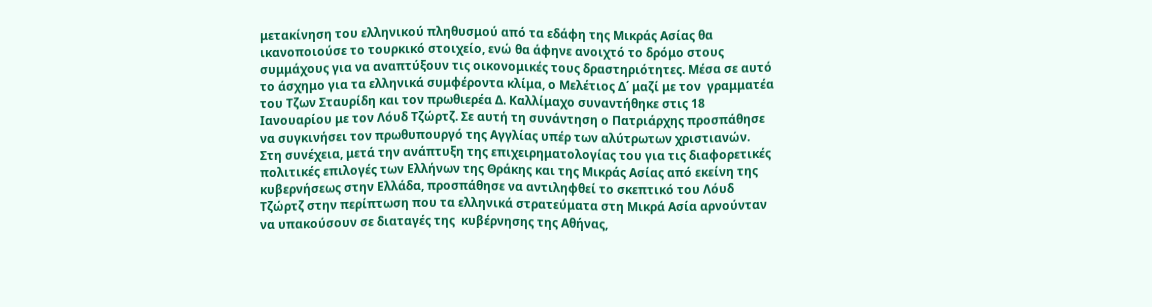μετακίνηση του ελληνικού πληθυσμού από τα εδάφη της Μικράς Ασίας θα ικανοποιούσε το τουρκικό στοιχείο, ενώ θα άφηνε ανοιχτό το δρόμο στους συμμάχους για να αναπτύξουν τις οικονομικές τους δραστηριότητες. Μέσα σε αυτό το άσχημο για τα ελληνικά συμφέροντα κλίμα, ο Μελέτιος Δ΄ μαζί με τον  γραμματέα του Τζων Σταυρίδη και τον πρωθιερέα Δ. Καλλίμαχο συναντήθηκε στις 18 Ιανουαρίου με τον Λόυδ Τζώρτζ. Σε αυτή τη συνάντηση ο Πατριάρχης προσπάθησε να συγκινήσει τον πρωθυπουργό της Αγγλίας υπέρ των αλύτρωτων χριστιανών. Στη συνέχεια, μετά την ανάπτυξη της επιχειρηματολογίας του για τις διαφορετικές πολιτικές επιλογές των Ελλήνων της Θράκης και της Μικράς Ασίας από εκείνη της κυβερνήσεως στην Ελλάδα, προσπάθησε να αντιληφθεί το σκεπτικό του Λόυδ Τζώρτζ στην περίπτωση που τα ελληνικά στρατεύματα στη Μικρά Ασία αρνούνταν να υπακούσουν σε διαταγές της  κυβέρνησης της Αθήνας,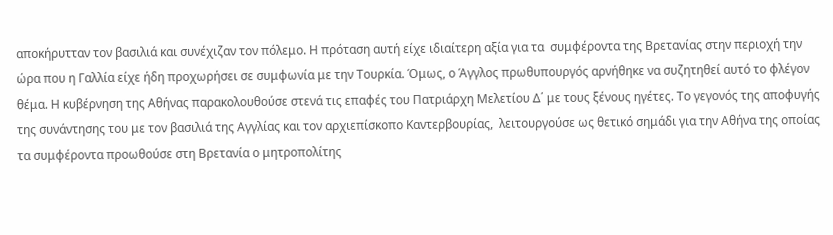αποκήρυτταν τον βασιλιά και συνέχιζαν τον πόλεμο. Η πρόταση αυτή είχε ιδιαίτερη αξία για τα  συμφέροντα της Βρετανίας στην περιοχή την ώρα που η Γαλλία είχε ήδη προχωρήσει σε συμφωνία με την Τουρκία. Όμως, ο Άγγλος πρωθυπουργός αρνήθηκε να συζητηθεί αυτό το φλέγον θέμα. Η κυβέρνηση της Αθήνας παρακολουθούσε στενά τις επαφές του Πατριάρχη Μελετίου Δ΄ με τους ξένους ηγέτες. Το γεγονός της αποφυγής της συνάντησης του με τον βασιλιά της Αγγλίας και τον αρχιεπίσκοπο Καντερβουρίας,  λειτουργούσε ως θετικό σημάδι για την Αθήνα της οποίας τα συμφέροντα προωθούσε στη Βρετανία ο μητροπολίτης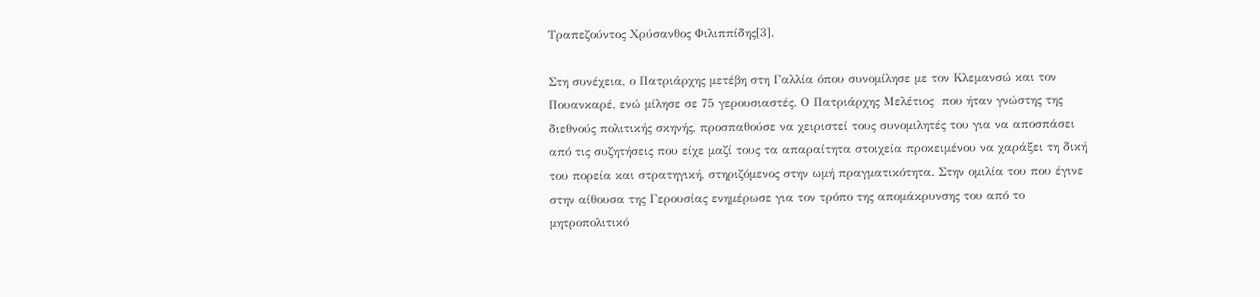Τραπεζούντος Χρύσανθος Φιλιππίδης[3].

Στη συνέχεια, ο Πατριάρχης μετέβη στη Γαλλία όπου συνομίλησε με τον Κλεμανσώ και τον  Πουανκαρέ, ενώ μίλησε σε 75 γερουσιαστές. Ο Πατριάρχης Μελέτιος  που ήταν γνώστης της διεθνούς πολιτικής σκηνής, προσπαθούσε να χειριστεί τους συνομιλητές του για να αποσπάσει από τις συζητήσεις που είχε μαζί τους τα απαραίτητα στοιχεία προκειμένου να χαράξει τη δική του πορεία και στρατηγική, στηριζόμενος στην ωμή πραγματικότητα. Στην ομιλία του που έγινε στην αίθουσα της Γερουσίας ενημέρωσε για τον τρόπο της απομάκρυνσης του από το μητροπολιτικό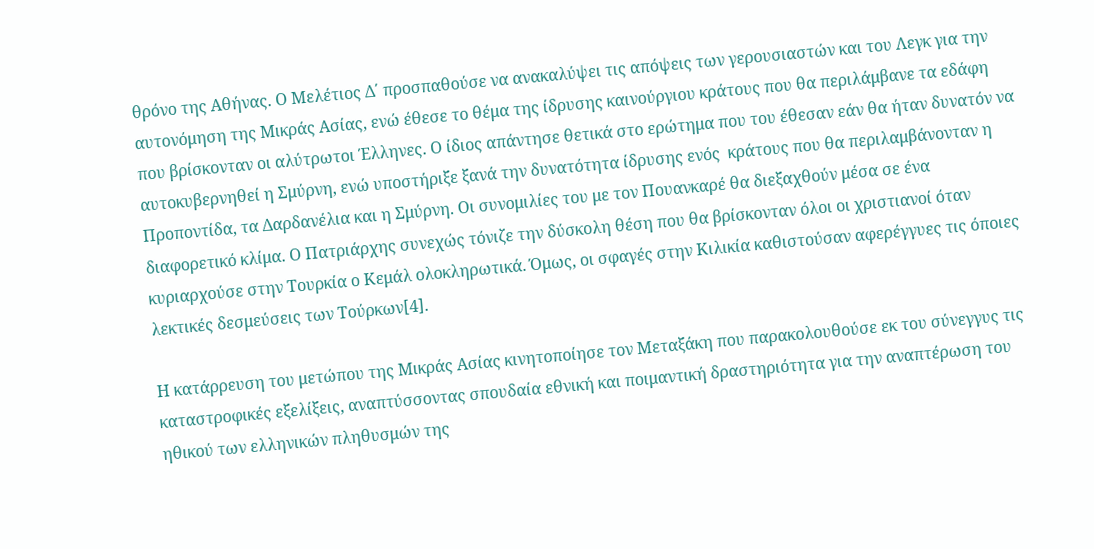θρόνο της Αθήνας. Ο Μελέτιος Δ΄ προσπαθούσε να ανακαλύψει τις απόψεις των γερουσιαστών και του Λεγκ για την αυτονόμηση της Μικράς Ασίας, ενώ έθεσε το θέμα της ίδρυσης καινούργιου κράτους που θα περιλάμβανε τα εδάφη που βρίσκονταν οι αλύτρωτοι Έλληνες. Ο ίδιος απάντησε θετικά στο ερώτημα που του έθεσαν εάν θα ήταν δυνατόν να αυτοκυβερνηθεί η Σμύρνη, ενώ υποστήριξε ξανά την δυνατότητα ίδρυσης ενός  κράτους που θα περιλαμβάνονταν η Προποντίδα, τα Δαρδανέλια και η Σμύρνη. Οι συνομιλίες του με τον Πουανκαρέ θα διεξαχθούν μέσα σε ένα διαφορετικό κλίμα. Ο Πατριάρχης συνεχώς τόνιζε την δύσκολη θέση που θα βρίσκονταν όλοι οι χριστιανοί όταν κυριαρχούσε στην Τουρκία ο Κεμάλ ολοκληρωτικά. Όμως, οι σφαγές στην Κιλικία καθιστούσαν αφερέγγυες τις όποιες λεκτικές δεσμεύσεις των Τούρκων[4].

Η κατάρρευση του μετώπου της Μικράς Ασίας κινητοποίησε τον Μεταξάκη που παρακολουθούσε εκ του σύνεγγυς τις καταστροφικές εξελίξεις, αναπτύσσοντας σπουδαία εθνική και ποιμαντική δραστηριότητα για την αναπτέρωση του ηθικού των ελληνικών πληθυσμών της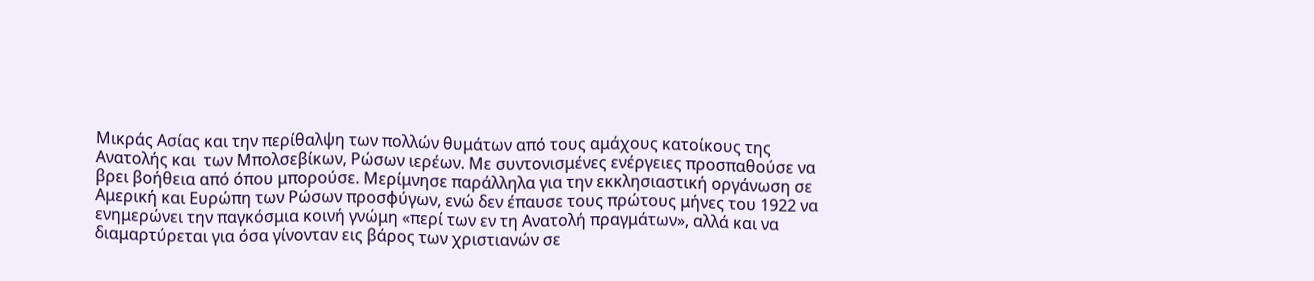Μικράς Ασίας και την περίθαλψη των πολλών θυμάτων από τους αμάχους κατοίκους της Ανατολής και  των Μπολσεβίκων, Ρώσων ιερέων. Με συντονισμένες ενέργειες προσπαθούσε να βρει βοήθεια από όπου μπορούσε. Μερίμνησε παράλληλα για την εκκλησιαστική οργάνωση σε Αμερική και Ευρώπη των Ρώσων προσφύγων, ενώ δεν έπαυσε τους πρώτους μήνες του 1922 να ενημερώνει την παγκόσμια κοινή γνώμη «περί των εν τη Ανατολή πραγμάτων», αλλά και να διαμαρτύρεται για όσα γίνονταν εις βάρος των χριστιανών σε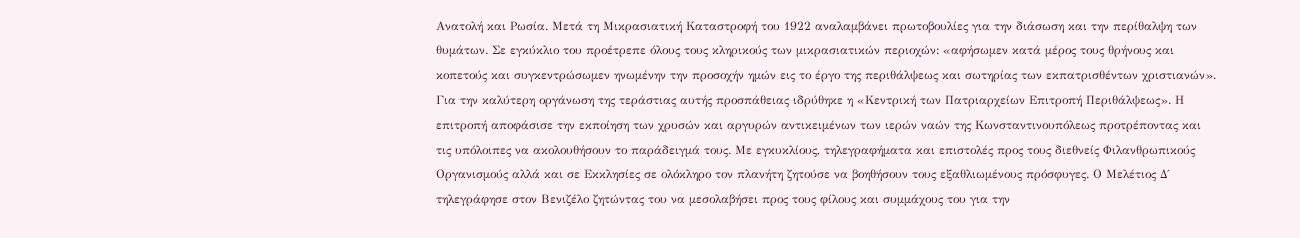Ανατολή και Ρωσία. Μετά τη Μικρασιατική Καταστροφή του 1922 αναλαμβάνει πρωτοβουλίες για την διάσωση και την περίθαλψη των θυμάτων. Σε εγκύκλιο του προέτρεπε όλους τους κληρικούς των μικρασιατικών περιοχών: «αφήσωμεν κατά μέρος τους θρήνους και κοπετούς και συγκεντρώσωμεν ηνωμένην την προσοχήν ημών εις το έργο της περιθάλψεως και σωτηρίας των εκπατρισθέντων χριστιανών». Για την καλύτερη οργάνωση της τεράστιας αυτής προσπάθειας ιδρύθηκε η «Κεντρική των Πατριαρχείων Επιτροπή Περιθάλψεως». Η επιτροπή αποφάσισε την εκποίηση των χρυσών και αργυρών αντικειμένων των ιερών ναών της Κωνσταντινουπόλεως προτρέποντας και τις υπόλοιπες να ακολουθήσουν το παράδειγμά τους. Με εγκυκλίους, τηλεγραφήματα και επιστολές προς τους διεθνείς Φιλανθρωπικούς Οργανισμούς αλλά και σε Εκκλησίες σε ολόκληρο τον πλανήτη ζητούσε να βοηθήσουν τους εξαθλιωμένους πρόσφυγες. Ο Μελέτιος Δ΄ τηλεγράφησε στον Βενιζέλο ζητώντας του να μεσολαβήσει προς τους φίλους και συμμάχους του για την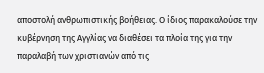αποστολή ανθρωπιστικής βοήθειας. Ο ίδιος παρακαλούσε την κυβέρνηση της Αγγλίας να διαθέσει τα πλοία της για την παραλαβή των χριστιανών από τις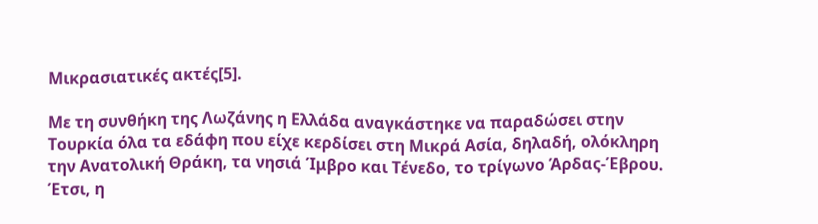Μικρασιατικές ακτές[5].

Με τη συνθήκη της Λωζάνης η Ελλάδα αναγκάστηκε να παραδώσει στην Τουρκία όλα τα εδάφη που είχε κερδίσει στη Μικρά Ασία, δηλαδή, ολόκληρη την Ανατολική Θράκη, τα νησιά Ίμβρο και Τένεδο, το τρίγωνο Άρδας-Έβρου. Έτσι, η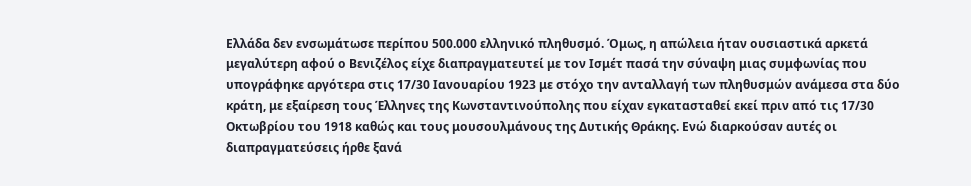Ελλάδα δεν ενσωμάτωσε περίπου 500.000 ελληνικό πληθυσμό. Όμως, η απώλεια ήταν ουσιαστικά αρκετά μεγαλύτερη αφού ο Βενιζέλος είχε διαπραγματευτεί με τον Ισμέτ πασά την σύναψη μιας συμφωνίας που υπογράφηκε αργότερα στις 17/30 Ιανουαρίου 1923 με στόχο την ανταλλαγή των πληθυσμών ανάμεσα στα δύο κράτη, με εξαίρεση τους Έλληνες της Κωνσταντινούπολης που είχαν εγκατασταθεί εκεί πριν από τις 17/30 Οκτωβρίου του 1918 καθώς και τους μουσουλμάνους της Δυτικής Θράκης. Ενώ διαρκούσαν αυτές οι διαπραγματεύσεις ήρθε ξανά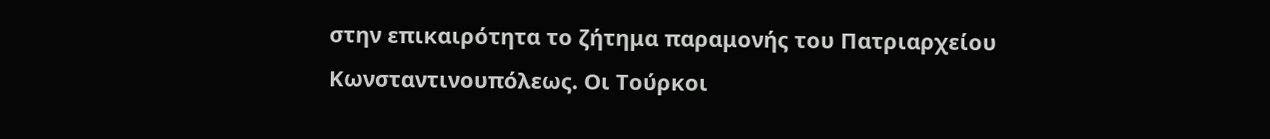στην επικαιρότητα το ζήτημα παραμονής του Πατριαρχείου Κωνσταντινουπόλεως. Οι Τούρκοι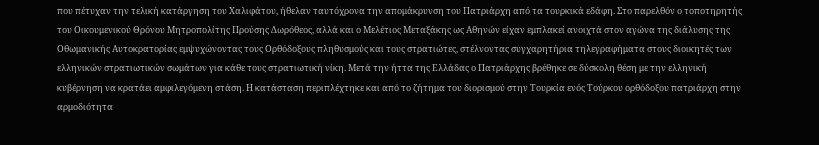που πέτυχαν την τελική κατάργηση του Χαλιφάτου, ήθελαν ταυτόχρονα την απομάκρυνση του Πατριάρχη από τα τουρκικά εδάφη. Στο παρελθόν ο τοποτηρητής του Οικουμενικού Θρόνου Μητροπολίτης Προύσης Δωρόθεος, αλλά και ο Μελέτιος Μεταξάκης ως Αθηνών είχαν εμπλακεί ανοιχτά στον αγώνα της διάλυσης της Οθωμανικής Αυτοκρατορίας εμψυχώνοντας τους Ορθόδοξους πληθυσμούς και τους στρατιώτες, στέλνοντας συγχαρητήρια τηλεγραφήματα στους διοικητές των ελληνικών στρατιωτικών σωμάτων για κάθε τους στρατιωτική νίκη. Μετά την ήττα της Ελλάδας ο Πατριάρχης βρέθηκε σε δύσκολη θέση με την ελληνική κυβέρνηση να κρατάει αμφιλεγόμενη στάση. Η κατάσταση περιπλέχτηκε και από το ζήτημα του διορισμού στην Τουρκία ενός Τούρκου ορθόδοξου πατριάρχη στην αρμοδιότητα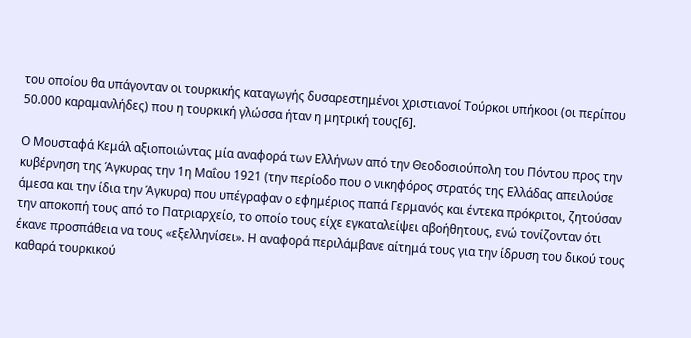του οποίου θα υπάγονταν οι τουρκικής καταγωγής δυσαρεστημένοι χριστιανοί Τούρκοι υπήκοοι (οι περίπου 50.000 καραμανλήδες) που η τουρκική γλώσσα ήταν η μητρική τους[6].

Ο Μουσταφά Κεμάλ αξιοποιώντας μία αναφορά των Ελλήνων από την Θεοδοσιούπολη του Πόντου προς την κυβέρνηση της Άγκυρας την 1η Μαΐου 1921 (την περίοδο που ο νικηφόρος στρατός της Ελλάδας απειλούσε άμεσα και την ίδια την Άγκυρα) που υπέγραφαν ο εφημέριος παπά Γερμανός και έντεκα πρόκριτοι, ζητούσαν την αποκοπή τους από το Πατριαρχείο, το οποίο τους είχε εγκαταλείψει αβοήθητους, ενώ τονίζονταν ότι έκανε προσπάθεια να τους «εξελληνίσει». Η αναφορά περιλάμβανε αίτημά τους για την ίδρυση του δικού τους καθαρά τουρκικού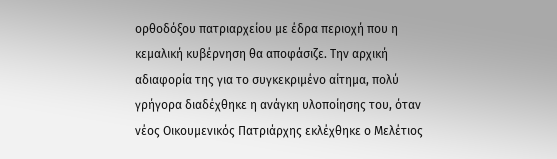ορθοδόξου πατριαρχείου με έδρα περιοχή που η κεμαλική κυβέρνηση θα αποφάσιζε. Την αρχική αδιαφορία της για το συγκεκριμένο αίτημα, πολύ γρήγορα διαδέχθηκε η ανάγκη υλοποίησης του, όταν νέος Οικουμενικός Πατριάρχης εκλέχθηκε ο Μελέτιος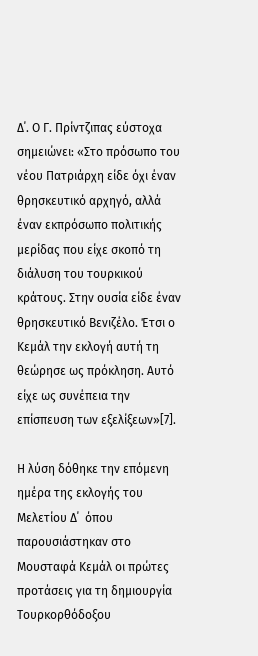Δ΄. Ο Γ. Πρίντζιπας εύστοχα σημειώνει: «Στο πρόσωπο του νέου Πατριάρχη είδε όχι έναν θρησκευτικό αρχηγό, αλλά έναν εκπρόσωπο πολιτικής μερίδας που είχε σκοπό τη διάλυση του τουρκικού κράτους. Στην ουσία είδε έναν θρησκευτικό Βενιζέλο. Έτσι ο Κεμάλ την εκλογή αυτή τη θεώρησε ως πρόκληση. Αυτό είχε ως συνέπεια την επίσπευση των εξελίξεων»[7].

Η λύση δόθηκε την επόμενη ημέρα της εκλογής του Μελετίου Δ΄  όπου παρουσιάστηκαν στο Μουσταφά Κεμάλ οι πρώτες προτάσεις για τη δημιουργία Τουρκορθόδοξου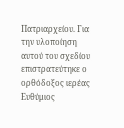Πατριαρχείου. Για την υλοποίηση αυτού του σχεδίου επιστρατεύτηκε ο ορθόδοξος ιερέας Ευθύμιος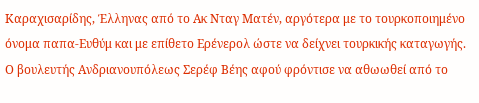Καραχισαρίδης, Έλληνας από το Ακ Νταγ Ματέν, αργότερα με το τουρκοποιημένο όνομα παπα-Ευθύμ και με επίθετο Ερένερολ ώστε να δείχνει τουρκικής καταγωγής. Ο βουλευτής Ανδριανουπόλεως Σερέφ Βέης αφού φρόντισε να αθωωθεί από το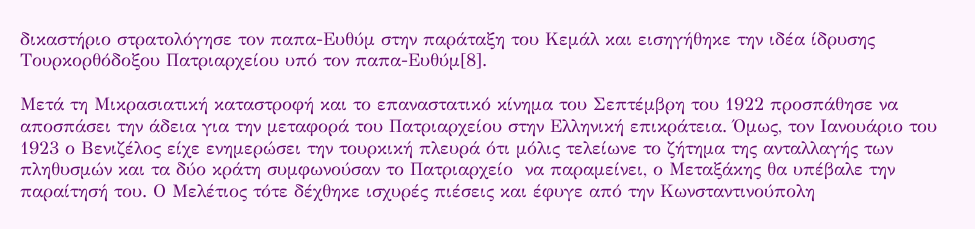δικαστήριο στρατολόγησε τον παπα-Ευθύμ στην παράταξη του Κεμάλ και εισηγήθηκε την ιδέα ίδρυσης Τουρκορθόδοξου Πατριαρχείου υπό τον παπα-Ευθύμ[8].

Μετά τη Μικρασιατική καταστροφή και το επαναστατικό κίνημα του Σεπτέμβρη του 1922 προσπάθησε να αποσπάσει την άδεια για την μεταφορά του Πατριαρχείου στην Ελληνική επικράτεια. Όμως, τον Ιανουάριο του 1923 ο Βενιζέλος είχε ενημερώσει την τουρκική πλευρά ότι μόλις τελείωνε το ζήτημα της ανταλλαγής των πληθυσμών και τα δύο κράτη συμφωνούσαν το Πατριαρχείο  να παραμείνει, ο Μεταξάκης θα υπέβαλε την παραίτησή του. Ο Μελέτιος τότε δέχθηκε ισχυρές πιέσεις και έφυγε από την Κωνσταντινούπολη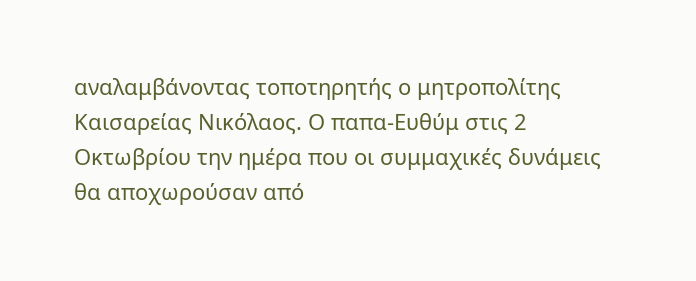αναλαμβάνοντας τοποτηρητής ο μητροπολίτης Καισαρείας Νικόλαος. Ο παπα-Ευθύμ στις 2 Οκτωβρίου την ημέρα που οι συμμαχικές δυνάμεις θα αποχωρούσαν από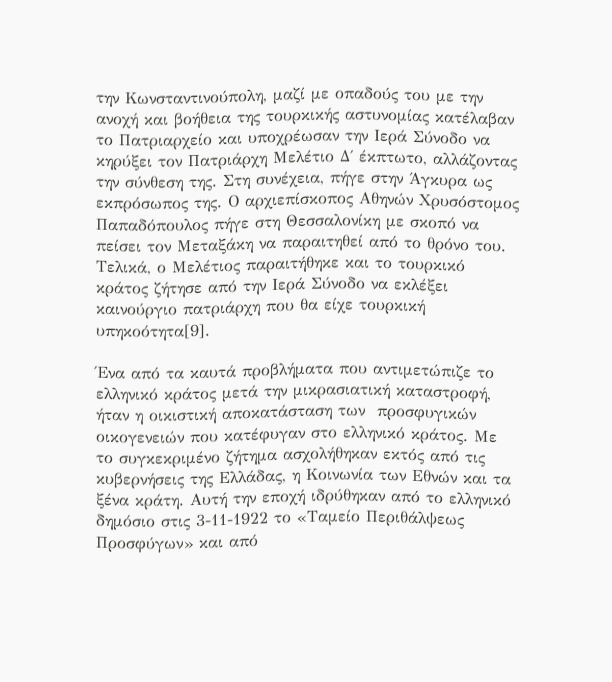την Κωνσταντινούπολη, μαζί με οπαδούς του με την ανοχή και βοήθεια της τουρκικής αστυνομίας κατέλαβαν το Πατριαρχείο και υποχρέωσαν την Ιερά Σύνοδο να κηρύξει τον Πατριάρχη Μελέτιο Δ΄ έκπτωτο, αλλάζοντας την σύνθεση της. Στη συνέχεια, πήγε στην Άγκυρα ως εκπρόσωπος της. Ο αρχιεπίσκοπος Αθηνών Χρυσόστομος Παπαδόπουλος πήγε στη Θεσσαλονίκη με σκοπό να πείσει τον Μεταξάκη να παραιτηθεί από το θρόνο του. Τελικά, ο Μελέτιος παραιτήθηκε και το τουρκικό κράτος ζήτησε από την Ιερά Σύνοδο να εκλέξει καινούργιο πατριάρχη που θα είχε τουρκική υπηκοότητα[9].

Ένα από τα καυτά προβλήματα που αντιμετώπιζε το ελληνικό κράτος μετά την μικρασιατική καταστροφή, ήταν η οικιστική αποκατάσταση των  προσφυγικών οικογενειών που κατέφυγαν στο ελληνικό κράτος. Με το συγκεκριμένο ζήτημα ασχολήθηκαν εκτός από τις κυβερνήσεις της Ελλάδας, η Κοινωνία των Εθνών και τα ξένα κράτη. Αυτή την εποχή ιδρύθηκαν από το ελληνικό δημόσιο στις 3-11-1922 το «Ταμείο Περιθάλψεως Προσφύγων» και από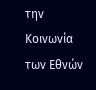την Κοινωνία των Εθνών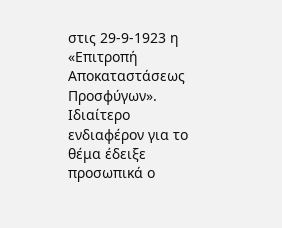στις 29-9-1923 η «Επιτροπή Αποκαταστάσεως Προσφύγων».  Ιδιαίτερο ενδιαφέρον για το θέμα έδειξε προσωπικά ο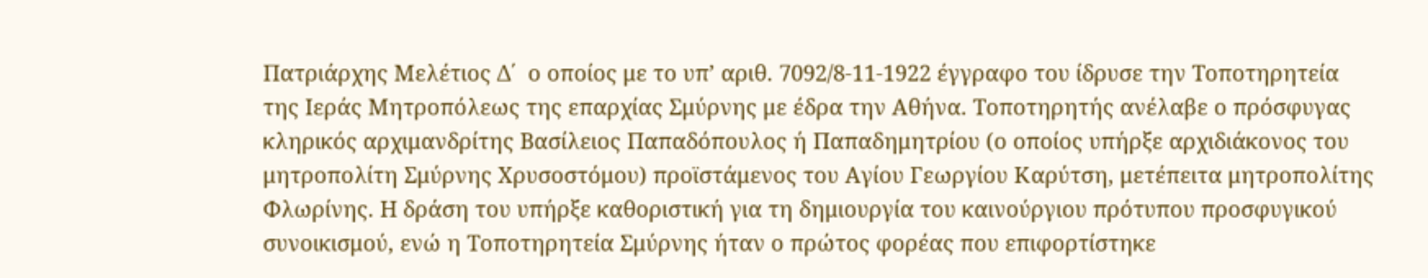Πατριάρχης Μελέτιος Δ΄  ο οποίος με το υπ’ αριθ. 7092/8-11-1922 έγγραφο του ίδρυσε την Τοποτηρητεία της Ιεράς Μητροπόλεως της επαρχίας Σμύρνης με έδρα την Αθήνα. Τοποτηρητής ανέλαβε ο πρόσφυγας κληρικός αρχιμανδρίτης Βασίλειος Παπαδόπουλος ή Παπαδημητρίου (ο οποίος υπήρξε αρχιδιάκονος του μητροπολίτη Σμύρνης Χρυσοστόμου) προϊστάμενος του Αγίου Γεωργίου Καρύτση, μετέπειτα μητροπολίτης Φλωρίνης. Η δράση του υπήρξε καθοριστική για τη δημιουργία του καινούργιου πρότυπου προσφυγικού συνοικισμού, ενώ η Τοποτηρητεία Σμύρνης ήταν ο πρώτος φορέας που επιφορτίστηκε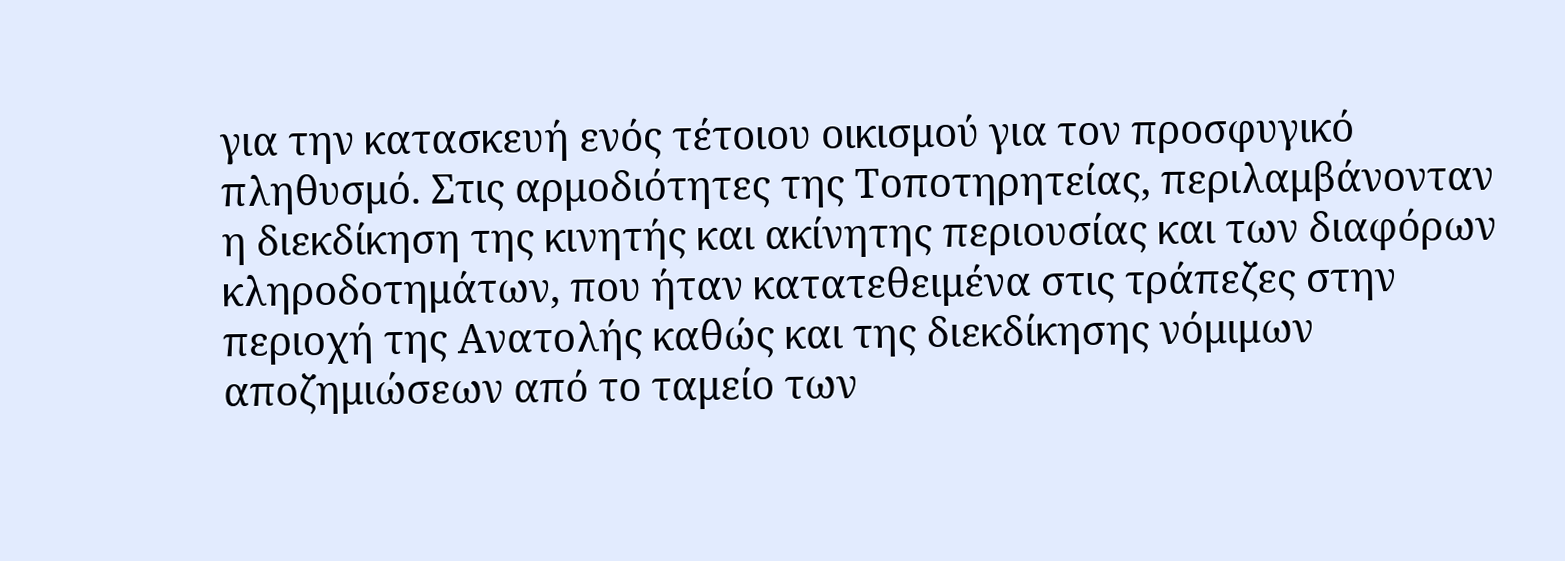για την κατασκευή ενός τέτοιου οικισμού για τον προσφυγικό πληθυσμό. Στις αρμοδιότητες της Τοποτηρητείας, περιλαμβάνονταν η διεκδίκηση της κινητής και ακίνητης περιουσίας και των διαφόρων κληροδοτημάτων, που ήταν κατατεθειμένα στις τράπεζες στην περιοχή της Ανατολής καθώς και της διεκδίκησης νόμιμων αποζημιώσεων από το ταμείο των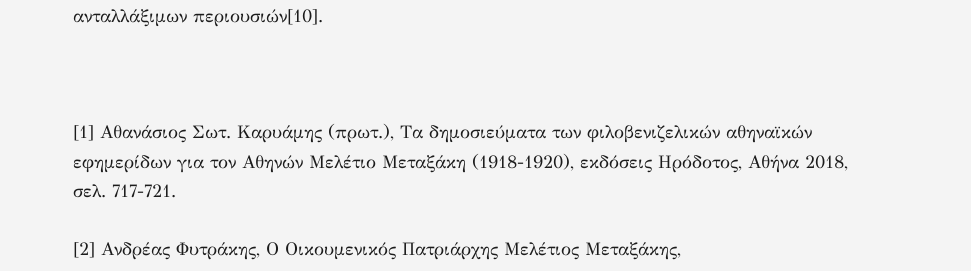ανταλλάξιμων περιουσιών[10].



[1] Αθανάσιος Σωτ. Καρυάμης (πρωτ.), Τα δημοσιεύματα των φιλοβενιζελικών αθηναϊκών εφημερίδων για τον Αθηνών Μελέτιο Μεταξάκη (1918-1920), εκδόσεις Ηρόδοτος, Αθήνα 2018, σελ. 717-721.

[2] Ανδρέας Φυτράκης, Ο Οικουμενικός Πατριάρχης Μελέτιος Μεταξάκης,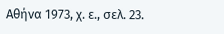Αθήνα 1973, χ. ε., σελ. 23.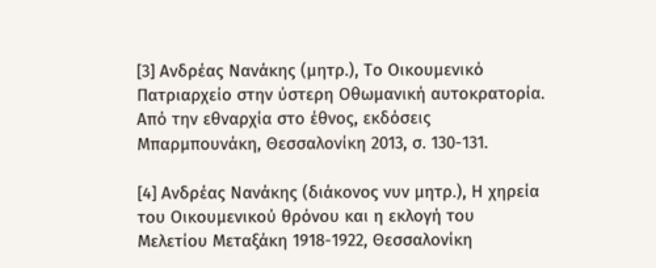[3] Ανδρέας Νανάκης (μητρ.), Το Οικουμενικό Πατριαρχείο στην ύστερη Οθωμανική αυτοκρατορία. Από την εθναρχία στο έθνος, εκδόσεις Μπαρμπουνάκη, Θεσσαλονίκη 2013, σ. 130-131.

[4] Ανδρέας Νανάκης (διάκονος νυν μητρ.), Η χηρεία του Οικουμενικού θρόνου και η εκλογή του Μελετίου Μεταξάκη 1918-1922, Θεσσαλονίκη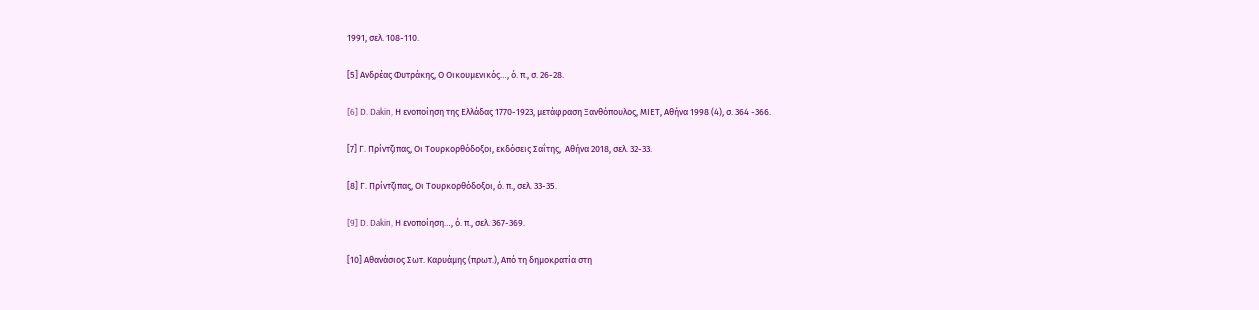1991, σελ. 108-110.

[5] Ανδρέας Φυτράκης, Ο Οικουμενικός…, ό. π., σ. 26-28.

[6] D. Dakin, Η ενοποίηση της Ελλάδας 1770-1923, μετάφραση Ξανθόπουλος, ΜΙΕΤ, Αθήνα 1998 (4), σ. 364 -366.

[7] Γ. Πρίντζιπας, Οι Τουρκορθόδοξοι, εκδόσεις Σαΐτης,  Αθήνα 2018, σελ. 32-33.

[8] Γ. Πρίντζιπας, Οι Τουρκορθόδοξοι, ό. π., σελ. 33-35.

[9] D. Dakin, Η ενοποίηση…, ό. π., σελ. 367-369.

[10] Αθανάσιος Σωτ. Καρυάμης (πρωτ.), Από τη δημοκρατία στη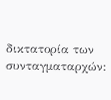δικτατορία των συνταγματαρχών: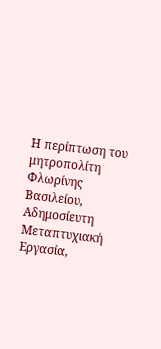Η περίπτωση του μητροπολίτη Φλωρίνης Βασιλείου, Αδημοσίευτη Μεταπτυχιακή Εργασία,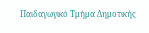Παιδαγωγικό Τμήμα Δημοτικής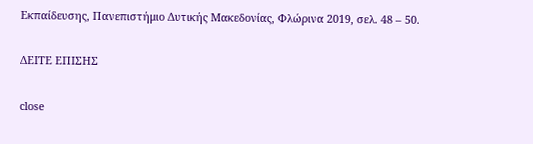Εκπαίδευσης, Πανεπιστήμιο Δυτικής Μακεδονίας, Φλώρινα 2019, σελ. 48 – 50.

ΔΕΙΤΕ ΕΠΙΣΗΣ

close